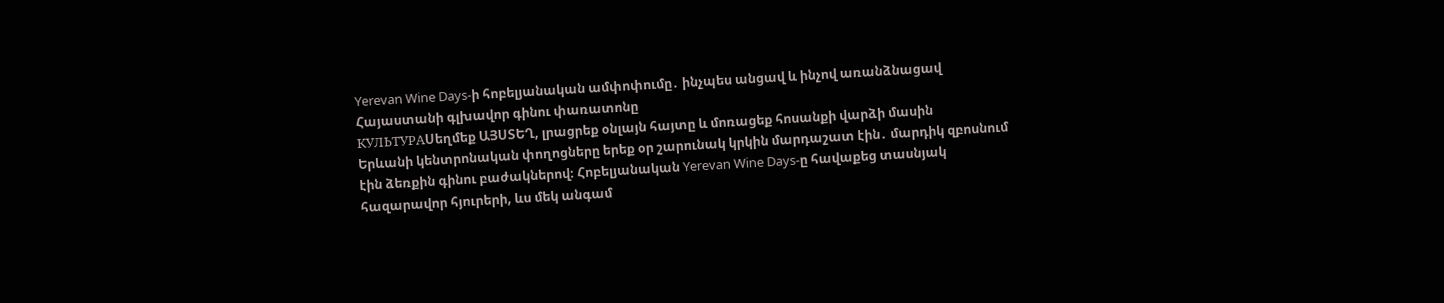Yerevan Wine Days-ի հոբելյանական ամփոփումը․ ինչպես անցավ և ինչով առանձնացավ Հայաստանի գլխավոր գինու փառատոնը
КУЛЬТУРАՍեղմեք ԱՅՍՏԵՂ, լրացրեք օնլայն հայտը և մոռացեք հոսանքի վարձի մասին
Երևանի կենտրոնական փողոցները երեք օր շարունակ կրկին մարդաշատ էին․ մարդիկ զբոսնում էին ձեռքին գինու բաժակներով։ Հոբելյանական Yerevan Wine Days-ը հավաքեց տասնյակ հազարավոր հյուրերի, ևս մեկ անգամ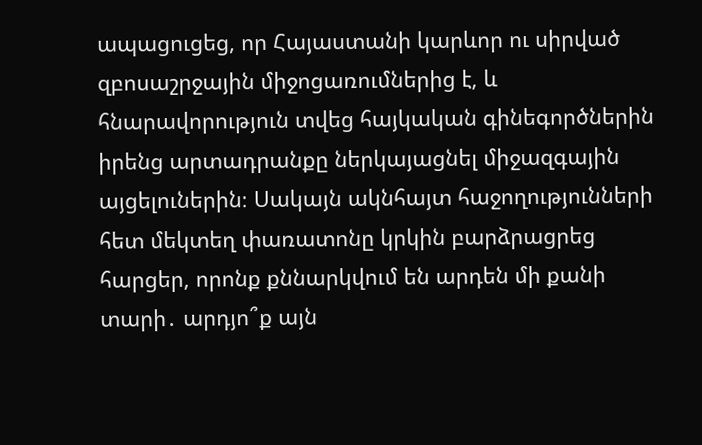ապացուցեց, որ Հայաստանի կարևոր ու սիրված զբոսաշրջային միջոցառումներից է, և հնարավորություն տվեց հայկական գինեգործներին իրենց արտադրանքը ներկայացնել միջազգային այցելուներին։ Սակայն ակնհայտ հաջողությունների հետ մեկտեղ փառատոնը կրկին բարձրացրեց հարցեր, որոնք քննարկվում են արդեն մի քանի տարի․ արդյո՞ք այն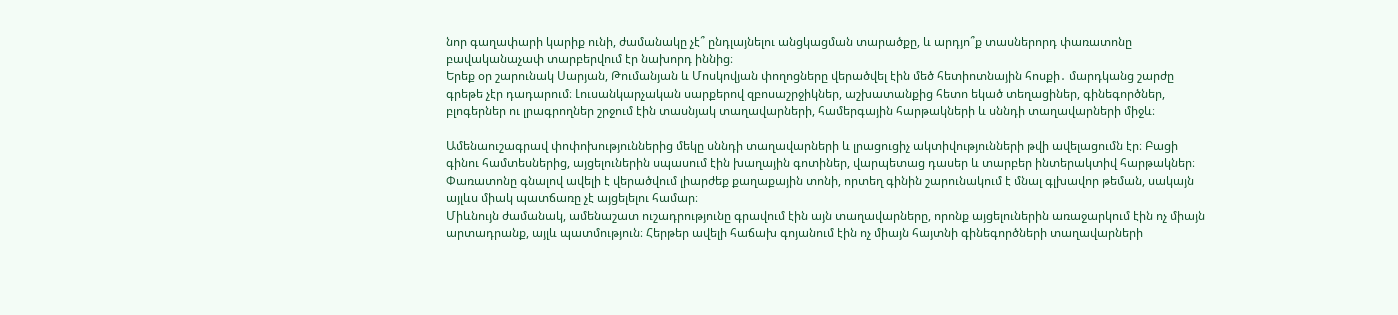նոր գաղափարի կարիք ունի, ժամանակը չէ՞ ընդլայնելու անցկացման տարածքը, և արդյո՞ք տասներորդ փառատոնը բավականաչափ տարբերվում էր նախորդ իննից։
Երեք օր շարունակ Սարյան, Թումանյան և Մոսկովյան փողոցները վերածվել էին մեծ հետիոտնային հոսքի․ մարդկանց շարժը գրեթե չէր դադարում։ Լուսանկարչական սարքերով զբոսաշրջիկներ, աշխատանքից հետո եկած տեղացիներ, գինեգործներ, բլոգերներ ու լրագրողներ շրջում էին տասնյակ տաղավարների, համերգային հարթակների և սննդի տաղավարների միջև։

Ամենաուշագրավ փոփոխություններից մեկը սննդի տաղավարների և լրացուցիչ ակտիվությունների թվի ավելացումն էր։ Բացի գինու համտեսներից, այցելուներին սպասում էին խաղային գոտիներ, վարպետաց դասեր և տարբեր ինտերակտիվ հարթակներ։ Փառատոնը գնալով ավելի է վերածվում լիարժեք քաղաքային տոնի, որտեղ գինին շարունակում է մնալ գլխավոր թեման, սակայն այլևս միակ պատճառը չէ այցելելու համար։
Միևնույն ժամանակ, ամենաշատ ուշադրությունը գրավում էին այն տաղավարները, որոնք այցելուներին առաջարկում էին ոչ միայն արտադրանք, այլև պատմություն։ Հերթեր ավելի հաճախ գոյանում էին ոչ միայն հայտնի գինեգործների տաղավարների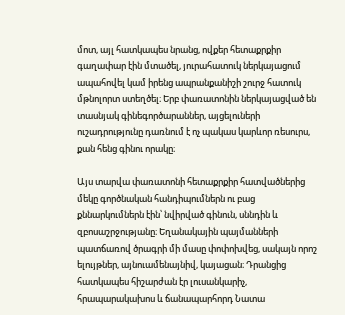մոտ, այլ հատկապես նրանց, ովքեր հետաքրքիր գաղափար էին մտածել, յուրահատուկ ներկայացում ապահովել կամ իրենց ապրանքանիշի շուրջ հատուկ մթնոլորտ ստեղծել։ Երբ փառատոնին ներկայացված են տասնյակ գինեգործարաններ, այցելուների ուշադրությունը դառնում է ոչ պակաս կարևոր ռեսուրս, քան հենց գինու որակը։

Այս տարվա փառատոնի հետաքրքիր հատվածներից մեկը գործնական հանդիպումներն ու բաց քննարկումներն էին՝ նվիրված գինուն, սննդին և զբոսաշրջությանը։ Եղանակային պայմանների պատճառով ծրագրի մի մասը փոփոխվեց, սակայն որոշ ելույթներ, այնուամենայնիվ, կայացան։ Դրանցից հատկապես հիշարժան էր լուսանկարիչ, հրապարակախոս և ճանապարհորդ Նատա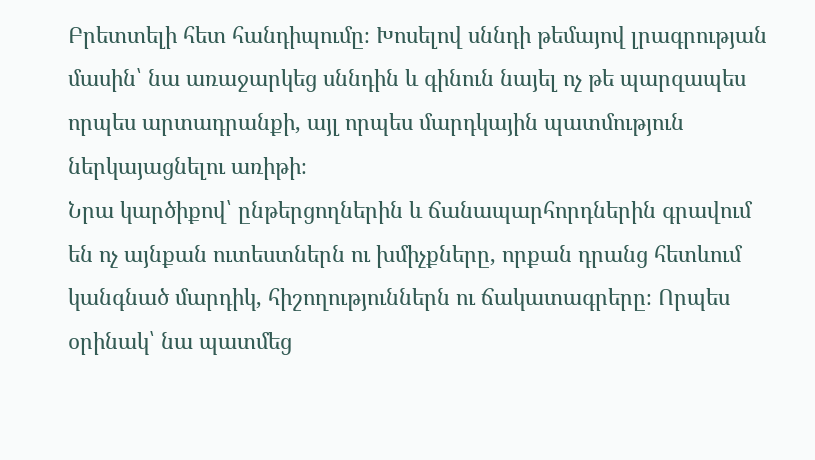Բրետտելի հետ հանդիպումը։ Խոսելով սննդի թեմայով լրագրության մասին՝ նա առաջարկեց սննդին և գինուն նայել ոչ թե պարզապես որպես արտադրանքի, այլ որպես մարդկային պատմություն ներկայացնելու առիթի։
Նրա կարծիքով՝ ընթերցողներին և ճանապարհորդներին գրավում են ոչ այնքան ուտեստներն ու խմիչքները, որքան դրանց հետևում կանգնած մարդիկ, հիշողություններն ու ճակատագրերը։ Որպես օրինակ՝ նա պատմեց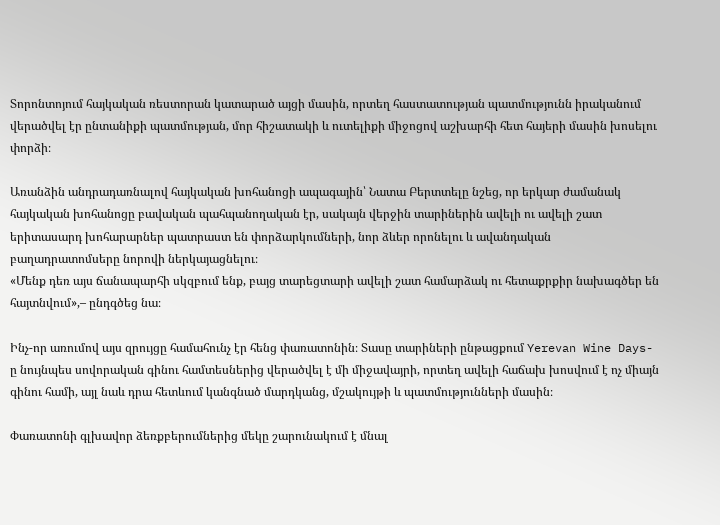Տորոնտոյում հայկական ռեստորան կատարած այցի մասին, որտեղ հաստատության պատմությունն իրականում վերածվել էր ընտանիքի պատմության, մոր հիշատակի և ուտելիքի միջոցով աշխարհի հետ հայերի մասին խոսելու փորձի։

Առանձին անդրադառնալով հայկական խոհանոցի ապագային՝ Նատա Բերտտելը նշեց, որ երկար ժամանակ հայկական խոհանոցը բավական պահպանողական էր, սակայն վերջին տարիներին ավելի ու ավելի շատ երիտասարդ խոհարարներ պատրաստ են փորձարկումների, նոր ձևեր որոնելու և ավանդական բաղադրատոմսերը նորովի ներկայացնելու։
«Մենք դեռ այս ճանապարհի սկզբում ենք, բայց տարեցտարի ավելի շատ համարձակ ու հետաքրքիր նախագծեր են հայտնվում»,– ընդգծեց նա։

Ինչ-որ առումով այս զրույցը համահունչ էր հենց փառատոնին։ Տասը տարիների ընթացքում Yerevan Wine Days-ը նույնպես սովորական գինու համտեսներից վերածվել է մի միջավայրի, որտեղ ավելի հաճախ խոսվում է ոչ միայն գինու համի, այլ նաև դրա հետևում կանգնած մարդկանց, մշակույթի և պատմությունների մասին։

Փառատոնի գլխավոր ձեռքբերումներից մեկը շարունակում է մնալ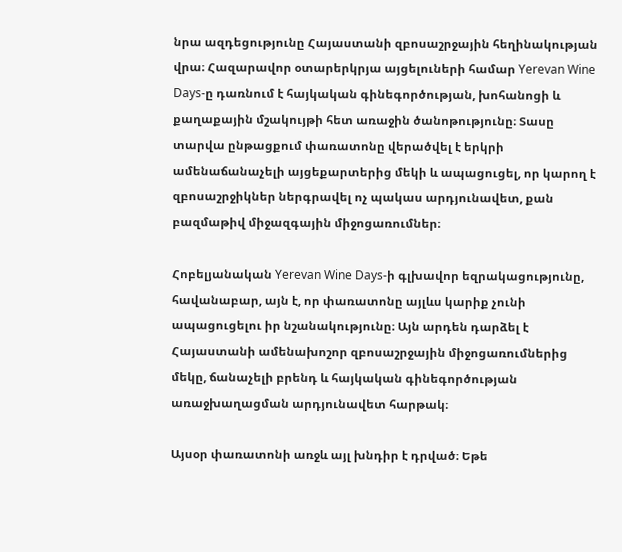նրա ազդեցությունը Հայաստանի զբոսաշրջային հեղինակության վրա։ Հազարավոր օտարերկրյա այցելուների համար Yerevan Wine Days-ը դառնում է հայկական գինեգործության, խոհանոցի և քաղաքային մշակույթի հետ առաջին ծանոթությունը։ Տասը տարվա ընթացքում փառատոնը վերածվել է երկրի ամենաճանաչելի այցեքարտերից մեկի և ապացուցել, որ կարող է զբոսաշրջիկներ ներգրավել ոչ պակաս արդյունավետ, քան բազմաթիվ միջազգային միջոցառումներ։

Հոբելյանական Yerevan Wine Days-ի գլխավոր եզրակացությունը, հավանաբար, այն է, որ փառատոնը այլևս կարիք չունի ապացուցելու իր նշանակությունը։ Այն արդեն դարձել է Հայաստանի ամենախոշոր զբոսաշրջային միջոցառումներից մեկը, ճանաչելի բրենդ և հայկական գինեգործության առաջխաղացման արդյունավետ հարթակ։

Այսօր փառատոնի առջև այլ խնդիր է դրված։ Եթե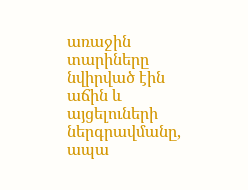առաջին տարիները նվիրված էին աճին և այցելուների ներգրավմանը, ապա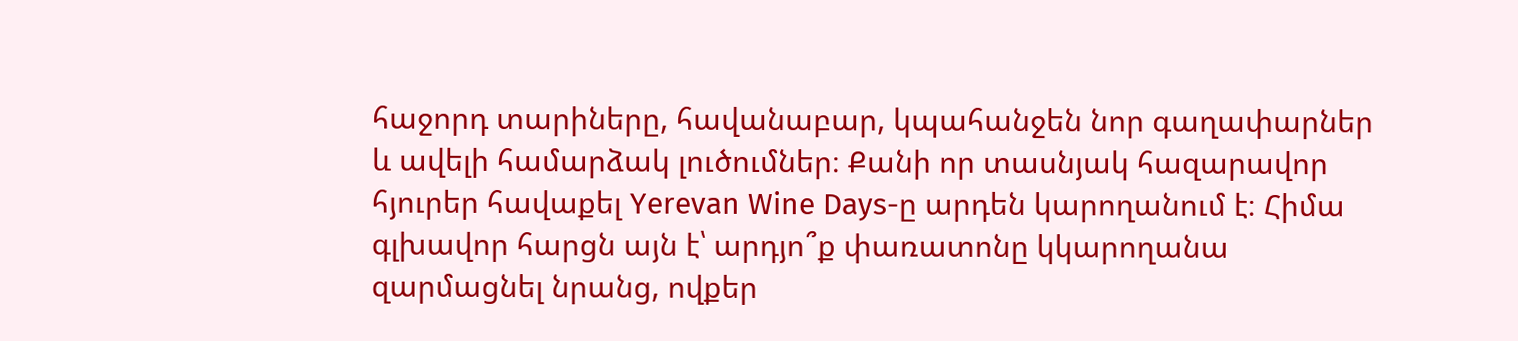հաջորդ տարիները, հավանաբար, կպահանջեն նոր գաղափարներ և ավելի համարձակ լուծումներ։ Քանի որ տասնյակ հազարավոր հյուրեր հավաքել Yerevan Wine Days-ը արդեն կարողանում է։ Հիմա գլխավոր հարցն այն է՝ արդյո՞ք փառատոնը կկարողանա զարմացնել նրանց, ովքեր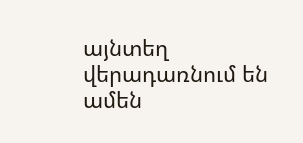այնտեղ վերադառնում են ամեն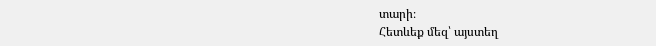տարի։
Հետևեք մեզ՝ այստեղ